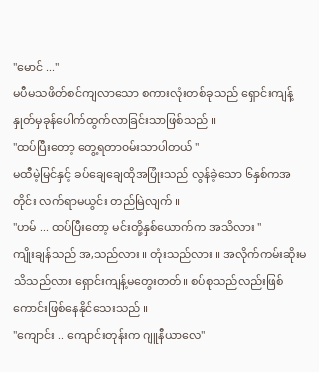"မောင် ..."
မပီမသဖိတ်စင်ကျလာသော စကားလုံးတစ်ခုသည် ရှောင်းကျန့်နှုတ်မှခုန်ပေါက်ထွက်လာခြင်းသာဖြစ်သည် ။
"ထပ်ပြီးတော့ တွေ့ရတာ၀မ်းသာပါတယ် "
မထီမဲ့မြင်နှင့် ခပ်ချေချေထိုအပြုံးသည် လွန်ခဲ့သော ၆နှစ်ကအတိုင်း လက်ရာမယွင်း တည်မြဲလျက် ။
"ဟမ် ... ထပ်ပြီးတော့ မင်းတို့နှစ်ယောက်က အသိလား "
ကျိုးချန်သည် အ,သည်လား ။ တုံးသည်လား ။ အလိုက်ကမ်းဆိုးမသိသည်လား ရှောင်းကျန့်မတွေးတတ်။ စပ်စုသည်လည်းဖြစ်ကောင်းဖြစ်နေနိုင်သေးသည် ။
"ကျောင်း .. ကျောင်းတုန်းက ဂျူနီယာလေ"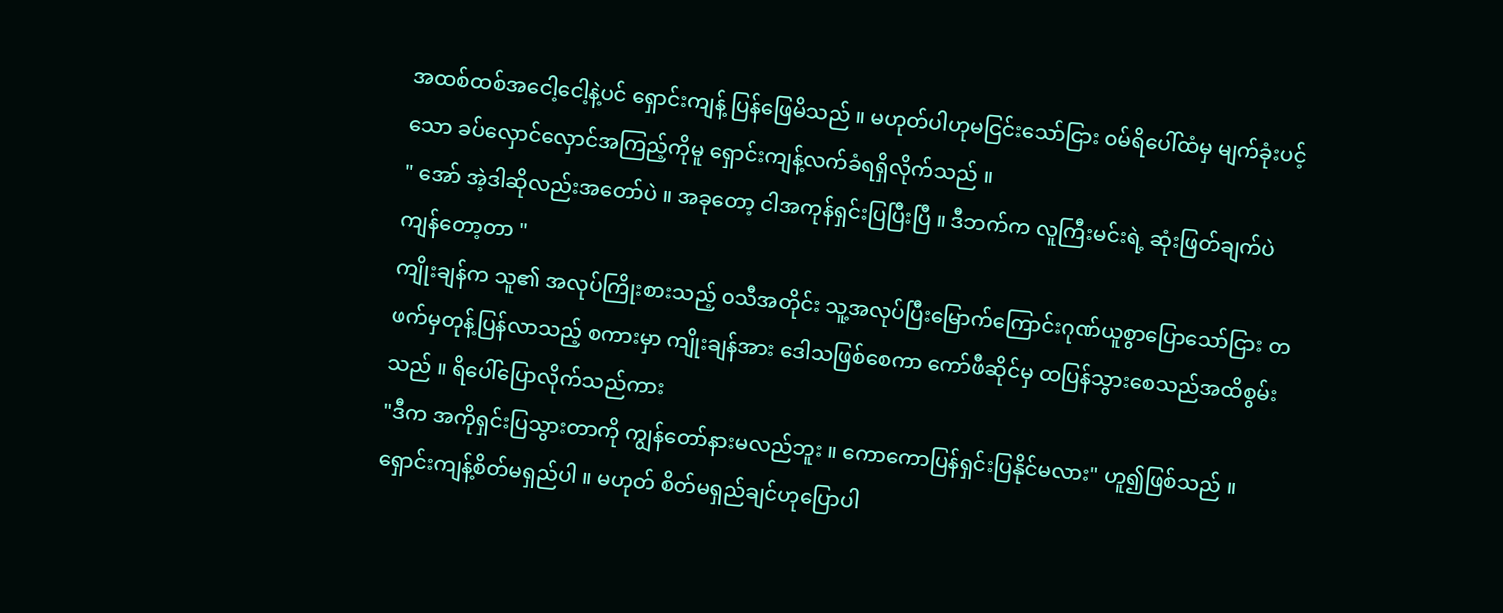အထစ်ထစ်အငေါ့ငေါ့နဲ့ပင် ရှောင်းကျန့် ပြန်ဖြေမိသည် ။ မဟုတ်ပါဟုမငြင်းသော်ငြား ၀မ်ရိပေါ်ထံမှ မျက်ခုံးပင့်သော ခပ်လှောင်လှောင်အကြည့်ကိုမူ ရှောင်းကျန့်လက်ခံရရှိလိုက်သည် ။
" အော် အဲ့ဒါဆိုလည်းအတော်ပဲ ။ အခုတော့ ငါအကုန်ရှင်းပြပြီးပြီ ။ ဒီဘက်က လူကြီးမင်းရဲ့ ဆုံးဖြတ်ချက်ပဲကျန်တော့တာ "
ကျိုးချန်က သူ၏ အလုပ်ကြိုးစားသည့် ၀သီအတိုင်း သူ့အလုပ်ပြီးမြောက်ကြောင်းဂုဏ်ယူစွာပြောသော်ငြား တဖက်မှတုန့်ပြန်လာသည့် စကားမှာ ကျိုးချန်အား ဒေါသဖြစ်စေကာ ကော်ဖီဆိုင်မှ ထပြန်သွားစေသည်အထိစွမ်းသည် ။ ရိပေါ်ပြောလိုက်သည်ကား
"ဒီက အကိုရှင်းပြသွားတာကို ကျွန်တော်နားမလည်ဘူး ။ ကောကောပြန်ရှင်းပြနိုင်မလား" ဟူ၍ဖြစ်သည် ။
ရှောင်းကျန့်စိတ်မရှည်ပါ ။ မဟုတ် စိတ်မရှည်ချင်ဟုပြောပါ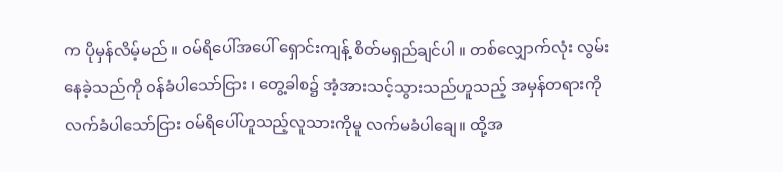က ပိုမှန်လိမ့်မည် ။ ၀မ်ရိပေါ်အပေါ် ရှောင်းကျန့် စိတ်မရှည်ချင်ပါ ။ တစ်လျှောက်လုံး လွမ်းနေခဲ့သည်ကို ၀န်ခံပါသော်ငြား ၊ တွေ့ခါစ၌ အံ့အားသင့်သွားသည်ဟူသည့် အမှန်တရားကို လက်ခံပါသော်ငြား ၀မ်ရိပေါ်ဟူသည့်လူသားကိုမူ လက်မခံပါချေ။ ထို့အ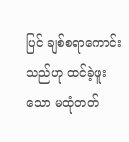ပြင် ချစ်စရာကောင်းသည်ဟု ထင်ခဲ့ဖူးသော မထုံတတ်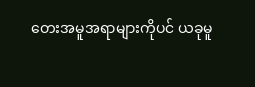တေးအမူအရာများကိုပင် ယခုမူ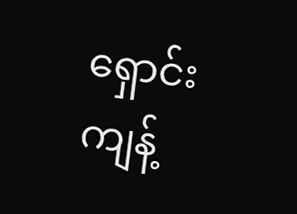ရှောင်းကျန့်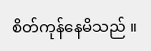စိတ်ကုန်နေမိသည် ။